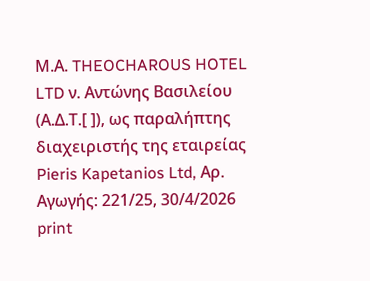Μ.Α. THEOCHAROUS HOTEL LTD ν. Αντώνης Βασιλείου (Α.Δ.Τ.[ ]), ως παραλήπτης διαχειριστής της εταιρείας Pieris Kapetanios Ltd, Αρ. Αγωγής: 221/25, 30/4/2026
print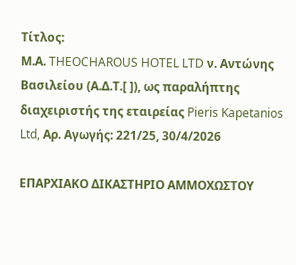Τίτλος:
Μ.Α. THEOCHAROUS HOTEL LTD ν. Αντώνης Βασιλείου (Α.Δ.Τ.[ ]), ως παραλήπτης διαχειριστής της εταιρείας Pieris Kapetanios Ltd, Αρ. Αγωγής: 221/25, 30/4/2026

ΕΠΑΡΧΙΑΚΟ ΔΙΚΑΣΤΗΡΙΟ ΑΜΜΟΧΩΣΤΟΥ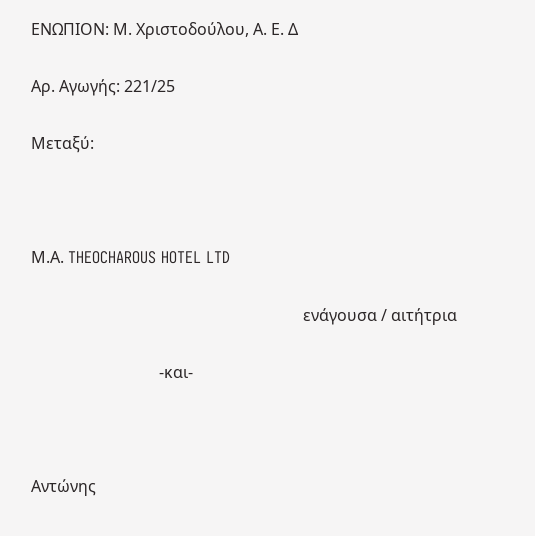ΕΝΩΠΙΟΝ: Μ. Χριστοδούλου, Α. Ε. Δ

Αρ. Αγωγής: 221/25

Μεταξύ:



Μ.Α. THEOCHAROUS HOTEL LTD

                                                                    ενάγουσα / αιτήτρια

                                -και-



Αντώνης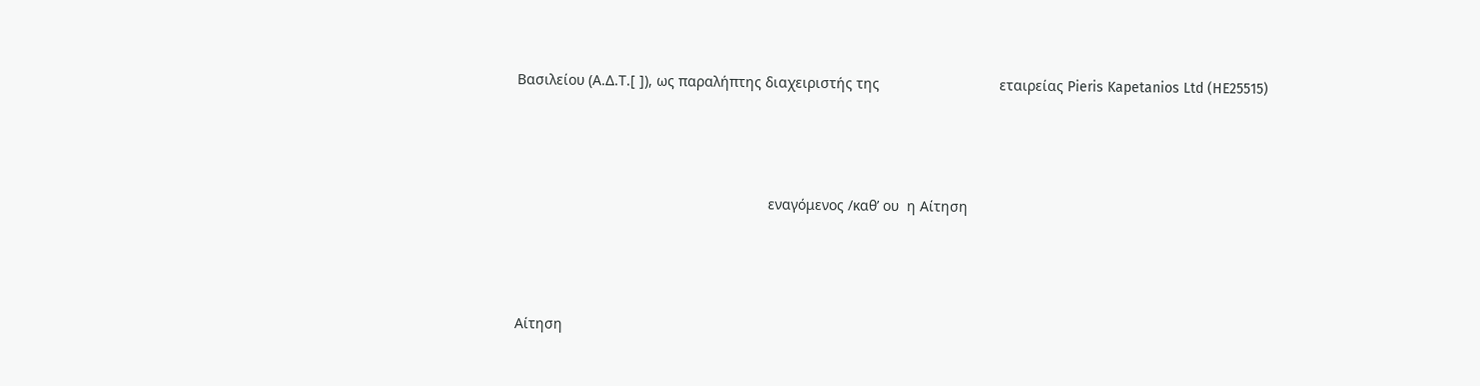Βασιλείου (Α.Δ.Τ.[ ]), ως παραλήπτης διαχειριστής της                              εταιρείας Pieris Kapetanios Ltd (HE25515)



                                                               εναγόμενος /καθ’ ου  η Αίτηση



Αίτηση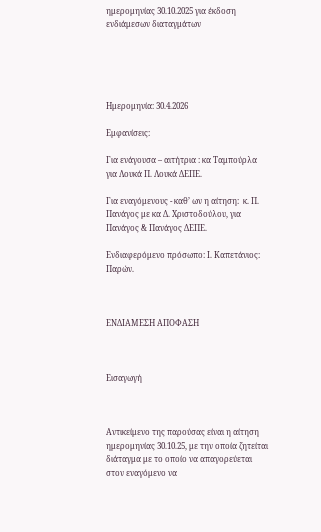ημερομηνίας 30.10.2025 για έκδοση ενδιάμεσων διαταγμάτων





Ημερομηνία: 30.4.2026

Εμφανίσεις:

Για ενάγουσα – αιτήτρια : κα Ταμπούρλα για Λουκά Π. Λουκά ΔΕΠΕ.

Για εναγόμενους - καθ’ ων η αίτηση:  κ. Π. Πανάγος με κα Δ. Χριστοδούλου, για Πανάγος & Πανάγος ΔΕΠΕ.

Ενδιαφερόμενο πρόσωπο: I. Καπετάνιος: Παρών.



ENΔΙΑΜΕΣΗ ΑΠΟΦΑΣΗ



Εισαγωγή



Αντικείμενο της παρούσας είναι η αίτηση ημερομηνίας 30.10.25, με την οποία ζητείται διάταγμα με το οποίο να απαγορεύεται στον εναγόμενο να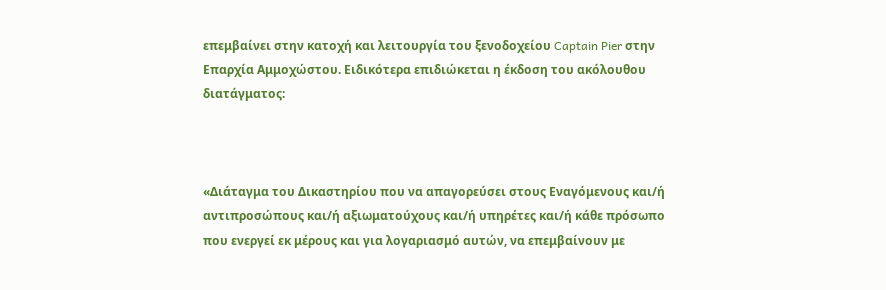επεμβαίνει στην κατοχή και λειτουργία του ξενοδοχείου Captain Pier στην Επαρχία Αμμοχώστου. Ειδικότερα επιδιώκεται η έκδοση του ακόλουθου διατάγματος:



«Διάταγμα του Δικαστηρίου που να απαγορεύσει στους Εναγόμενους και/ή αντιπροσώπους και/ή αξιωματούχους και/ή υπηρέτες και/ή κάθε πρόσωπο που ενεργεί εκ μέρους και για λογαριασμό αυτών, να επεμβαίνουν με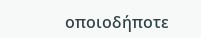οποιοδήποτε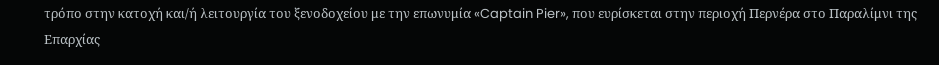τρόπο στην κατοχή και/ή λειτουργία του ξενοδοχείου με την επωνυμία «Captain Pier», που ευρίσκεται στην περιοχή Περνέρα στο Παραλίμνι της Επαρχίας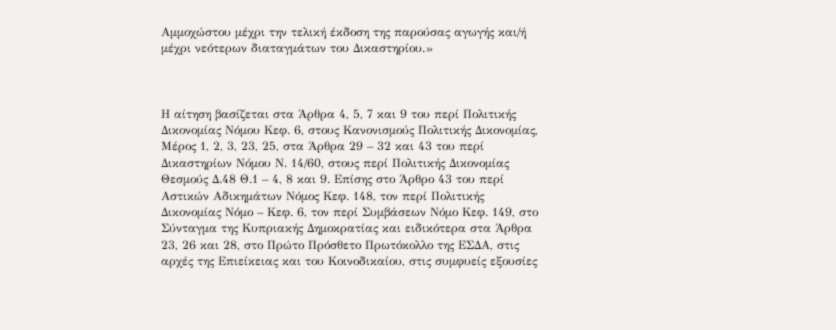Αμμοχώστου μέχρι την τελική έκδοση της παρούσας αγωγής και/ή μέχρι νεότερων διαταγμάτων του Δικαστηρίου.»



Η αίτηση βασίζεται στα Άρθρα 4, 5, 7 και 9 του περί Πολιτικής Δικονομίας Νόμου Κεφ. 6, στους Κανονισμούς Πολιτικής Δικονομίας, Μέρος 1, 2, 3, 23, 25, στα Άρθρα 29 – 32 και 43 του περί Δικαστηρίων Νόμου Ν. 14/60, στους περί Πολιτικής Δικονομίας Θεσμούς Δ.48 Θ.1 – 4, 8 και 9. Επίσης στο Άρθρο 43 του περί Αστικών Αδικημάτων Νόμος Κεφ. 148, τον περί Πολιτικής Δικονομίας Νόμο – Κεφ. 6, τον περί Συμβάσεων Νόμο Κεφ. 149, στο Σύνταγμα της Κυπριακής Δημοκρατίας και ειδικότερα στα Άρθρα 23, 26 και 28, στο Πρώτο Πρόσθετο Πρωτόκολλο της ΕΣΔΑ, στις αρχές της Επιείκειας και του Κοινοδικαίου, στις συμφυείς εξουσίες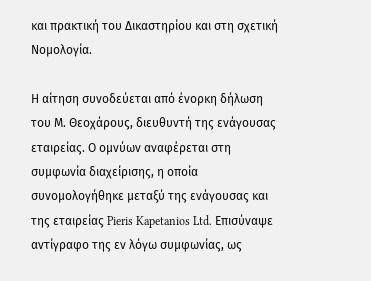και πρακτική του Δικαστηρίου και στη σχετική Νομολογία.

Η αίτηση συνοδεύεται από ένορκη δήλωση του Μ. Θεοχάρους, διευθυντή της ενάγουσας εταιρείας. Ο ομνύων αναφέρεται στη συμφωνία διαχείρισης, η οποία συνομολογήθηκε μεταξύ της ενάγουσας και της εταιρείας Pieris Kapetanios Ltd. Επισύναψε αντίγραφο της εν λόγω συμφωνίας, ως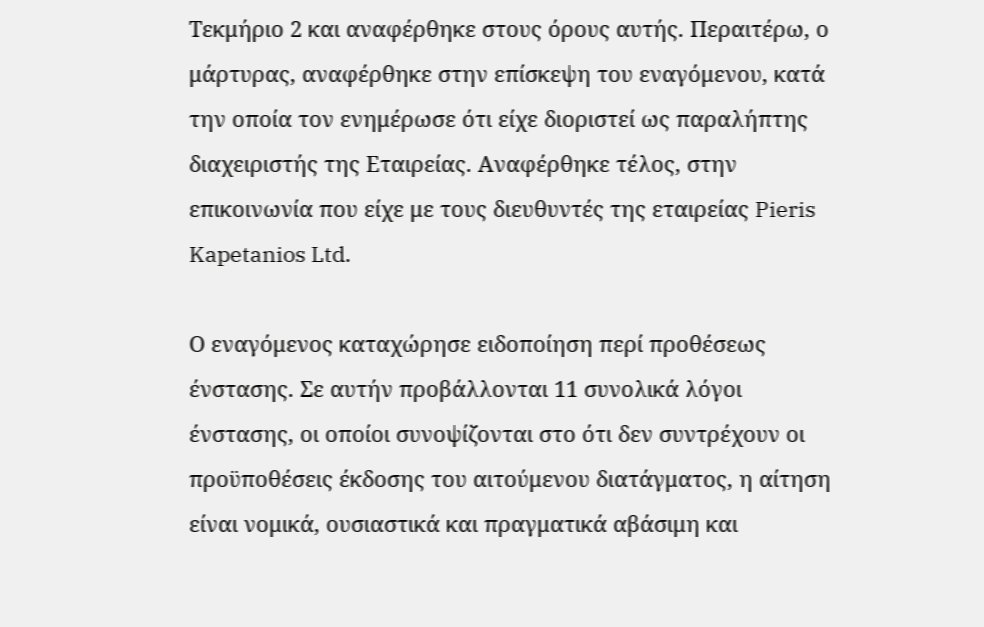Τεκμήριο 2 και αναφέρθηκε στους όρους αυτής. Περαιτέρω, ο μάρτυρας, αναφέρθηκε στην επίσκεψη του εναγόμενου, κατά την οποία τον ενημέρωσε ότι είχε διοριστεί ως παραλήπτης διαχειριστής της Εταιρείας. Αναφέρθηκε τέλος, στην επικοινωνία που είχε με τους διευθυντές της εταιρείας Pieris Kapetanios Ltd.

Ο εναγόμενος καταχώρησε ειδοποίηση περί προθέσεως ένστασης. Σε αυτήν προβάλλονται 11 συνολικά λόγοι ένστασης, οι οποίοι συνοψίζονται στο ότι δεν συντρέχουν οι προϋποθέσεις έκδοσης του αιτούμενου διατάγματος, η αίτηση είναι νομικά, ουσιαστικά και πραγματικά αβάσιμη και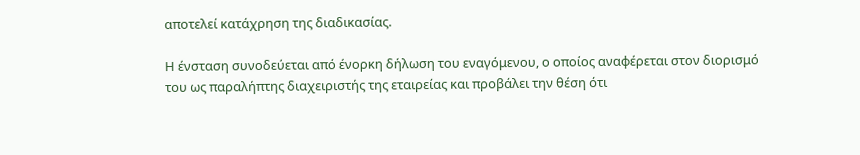αποτελεί κατάχρηση της διαδικασίας.

Η ένσταση συνοδεύεται από ένορκη δήλωση του εναγόμενου, ο οποίος αναφέρεται στον διορισμό του ως παραλήπτης διαχειριστής της εταιρείας και προβάλει την θέση ότι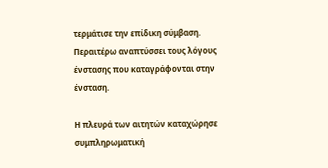τερμάτισε την επίδικη σύμβαση. Περαιτέρω αναπτύσσει τους λόγους ένστασης που καταγράφονται στην ένσταση.

Η πλευρά των αιτητών καταχώρησε συμπληρωματική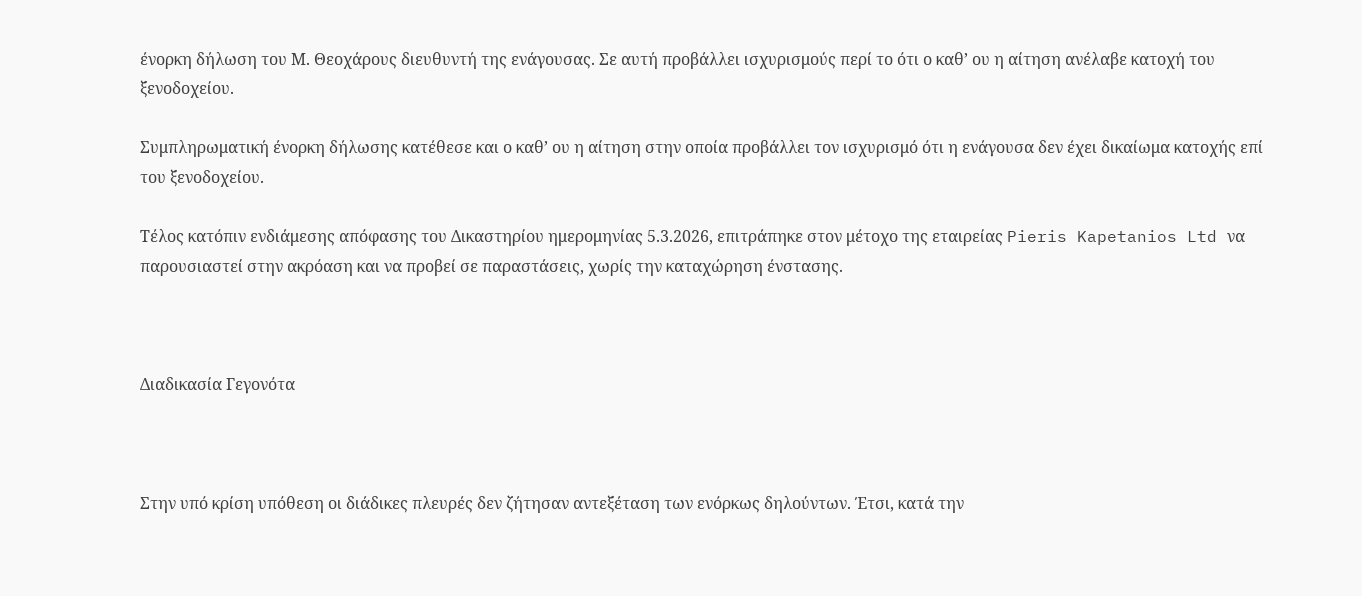ένορκη δήλωση του Μ. Θεοχάρους διευθυντή της ενάγουσας. Σε αυτή προβάλλει ισχυρισμούς περί το ότι ο καθ’ ου η αίτηση ανέλαβε κατοχή του ξενοδοχείου.

Συμπληρωματική ένορκη δήλωσης κατέθεσε και ο καθ’ ου η αίτηση στην οποία προβάλλει τον ισχυρισμό ότι η ενάγουσα δεν έχει δικαίωμα κατοχής επί του ξενοδοχείου.

Τέλος κατόπιν ενδιάμεσης απόφασης του Δικαστηρίου ημερομηνίας 5.3.2026, επιτράπηκε στον μέτοχο της εταιρείας Pieris Kapetanios Ltd να παρουσιαστεί στην ακρόαση και να προβεί σε παραστάσεις, χωρίς την καταχώρηση ένστασης.



Διαδικασία Γεγονότα



Στην υπό κρίση υπόθεση οι διάδικες πλευρές δεν ζήτησαν αντεξέταση των ενόρκως δηλούντων. Έτσι, κατά την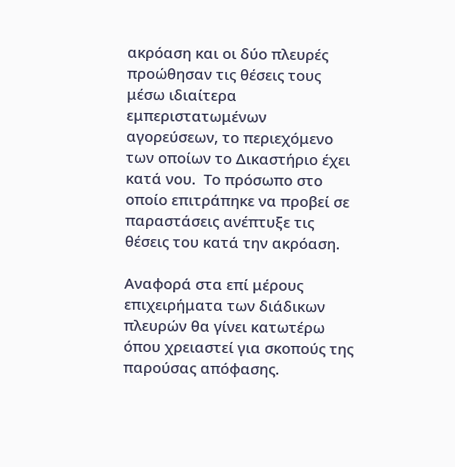ακρόαση και οι δύο πλευρές προώθησαν τις θέσεις τους μέσω ιδιαίτερα εμπεριστατωμένων αγορεύσεων, το περιεχόμενο των οποίων το Δικαστήριο έχει κατά νου.  Το πρόσωπο στο οποίο επιτράπηκε να προβεί σε παραστάσεις ανέπτυξε τις θέσεις του κατά την ακρόαση.

Αναφορά στα επί μέρους επιχειρήματα των διάδικων πλευρών θα γίνει κατωτέρω όπου χρειαστεί για σκοπούς της παρούσας απόφασης.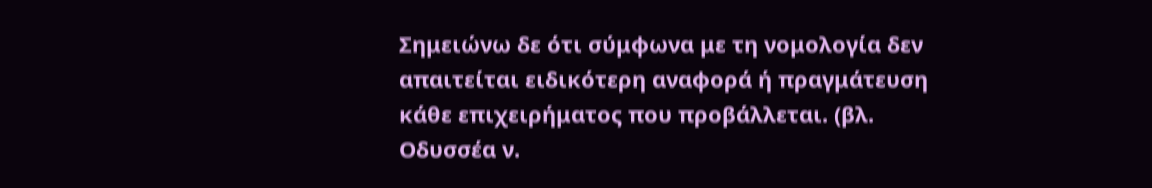Σημειώνω δε ότι σύμφωνα με τη νομολογία δεν απαιτείται ειδικότερη αναφορά ή πραγμάτευση κάθε επιχειρήματος που προβάλλεται. (βλ. Οδυσσέα ν.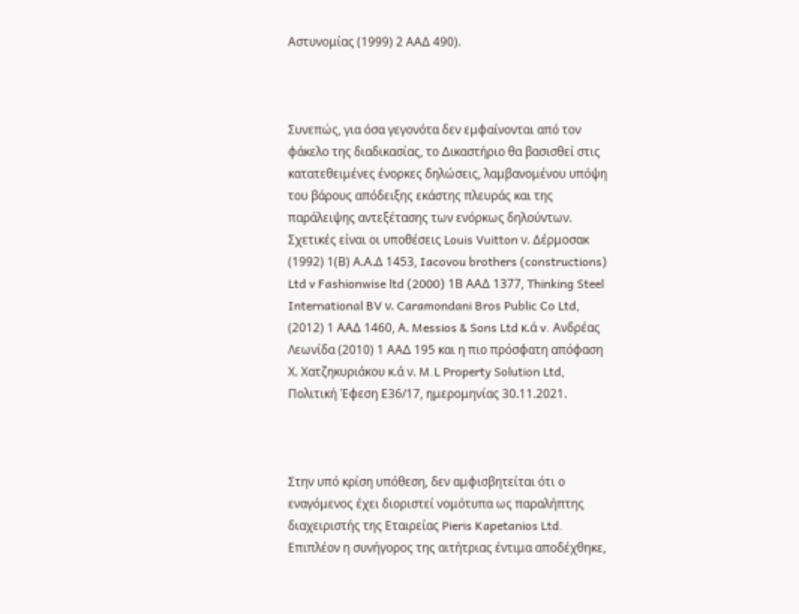Αστυνομίας (1999) 2 ΑΑΔ 490).



Συνεπώς, για όσα γεγονότα δεν εμφαίνονται από τον φάκελο της διαδικασίας, το Δικαστήριο θα βασισθεί στις κατατεθειμένες ένορκες δηλώσεις, λαμβανομένου υπόψη του βάρους απόδειξης εκάστης πλευράς και της παράλειψης αντεξέτασης των ενόρκως δηλούντων. Σχετικές είναι οι υποθέσεις Louis Vuitton ν. Δέρμοσακ (1992) 1(Β) Α.Α.Δ 1453, Iacovou brothers (constructions) Ltd v Fashionwise ltd (2000) 1Β ΑΑΔ 1377, Thinking Steel International BV ν. Caramondani Bros Public Co Ltd, (2012) 1 ΑΑΔ 1460, Α. Messios & Sons Ltd κ.ά v. Ανδρέας Λεωνίδα (2010) 1 ΑΑΔ 195 και η πιο πρόσφατη απόφαση Χ. Χατζηκυριάκου κ.ά ν. M.L Property Solution Ltd, Πολιτική Έφεση Ε36/17, ημερομηνίας 30.11.2021.



Στην υπό κρίση υπόθεση, δεν αμφισβητείται ότι ο εναγόμενος έχει διοριστεί νομότυπα ως παραλήπτης διαχειριστής της Εταιρείας Pieris Kapetanios Ltd. Επιπλέον η συνήγορος της αιτήτριας έντιμα αποδέχθηκε,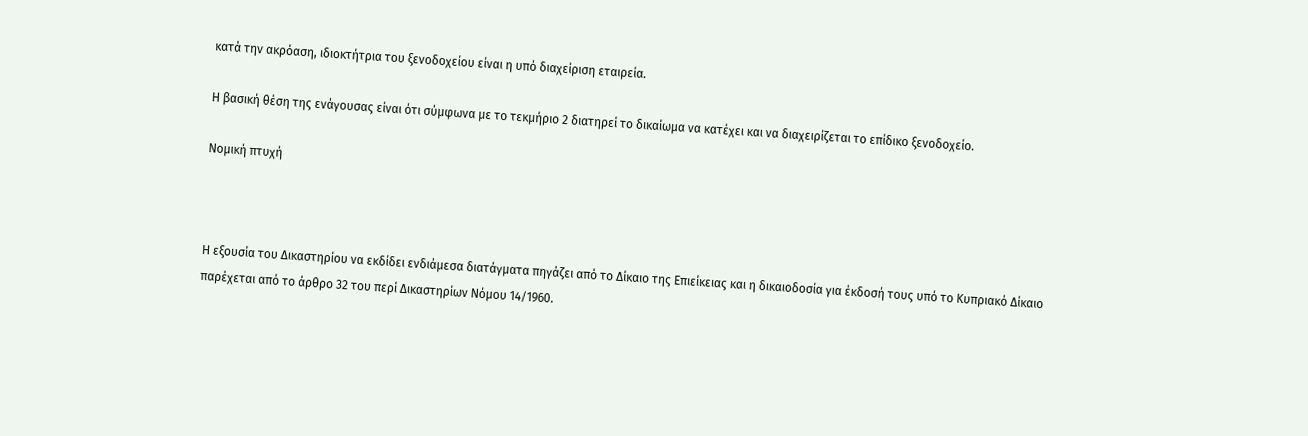κατά την ακρόαση, ιδιοκτήτρια του ξενοδοχείου είναι η υπό διαχείριση εταιρεία.

Η βασική θέση της ενάγουσας είναι ότι σύμφωνα με το τεκμήριο 2 διατηρεί το δικαίωμα να κατέχει και να διαχειρίζεται το επίδικο ξενοδοχείο.

Νομική πτυχή



Η εξουσία του Δικαστηρίου να εκδίδει ενδιάμεσα διατάγματα πηγάζει από το Δίκαιο της Επιείκειας και η δικαιοδοσία για έκδοσή τους υπό το Κυπριακό Δίκαιο  παρέχεται από το άρθρο 32 του περί Δικαστηρίων Νόμου 14/1960.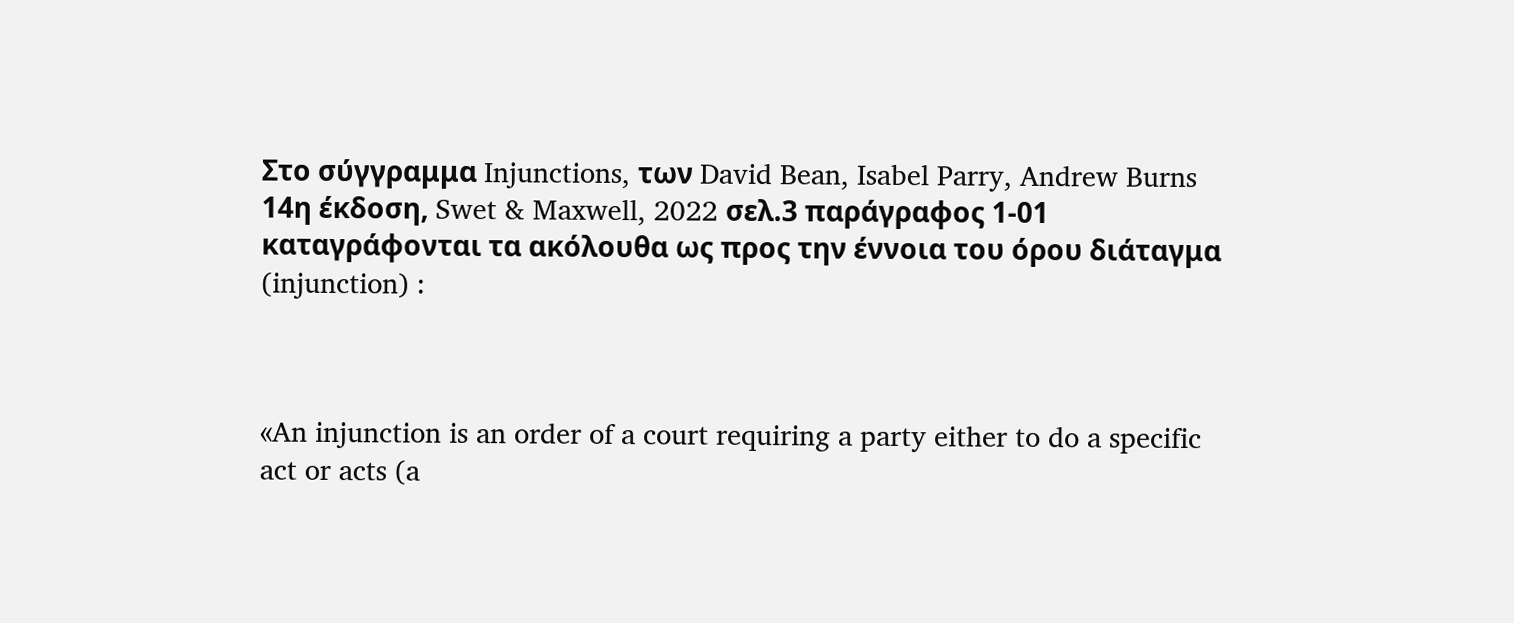Στο σύγγραμμα Injunctions, των David Bean, Isabel Parry, Andrew Burns 14η έκδοση, Swet & Maxwell, 2022 σελ.3 παράγραφος 1-01 καταγράφονται τα ακόλουθα ως προς την έννοια του όρου διάταγμα (injunction) :



«An injunction is an order of a court requiring a party either to do a specific act or acts (a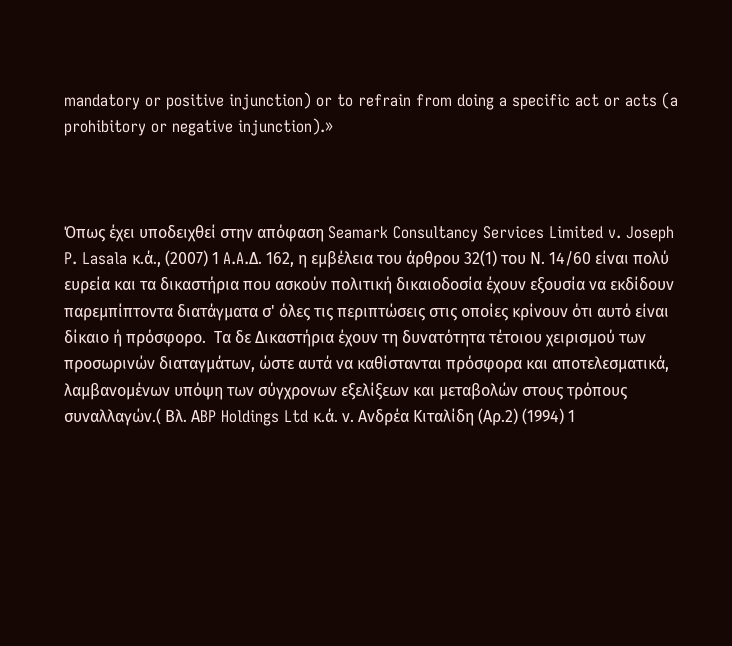mandatory or positive injunction) or to refrain from doing a specific act or acts (a prohibitory or negative injunction).»



Όπως έχει υποδειχθεί στην απόφαση Seamark Consultancy Services Limited v. Joseph P. Lasala κ.ά., (2007) 1 A.A.Δ. 162, η εμβέλεια του άρθρου 32(1) του Ν. 14/60 είναι πολύ ευρεία και τα δικαστήρια που ασκούν πολιτική δικαιοδοσία έχουν εξουσία να εκδίδουν παρεμπίπτοντα διατάγματα σ' όλες τις περιπτώσεις στις οποίες κρίνουν ότι αυτό είναι δίκαιο ή πρόσφορο.  Τα δε Δικαστήρια έχουν τη δυνατότητα τέτοιου χειρισμού των προσωρινών διαταγμάτων, ώστε αυτά να καθίστανται πρόσφορα και αποτελεσματικά, λαμβανομένων υπόψη των σύγχρονων εξελίξεων και μεταβολών στους τρόπους συναλλαγών.( Βλ. ΑBP Holdings Ltd κ.ά. ν. Ανδρέα Κιταλίδη (Αρ.2) (1994) 1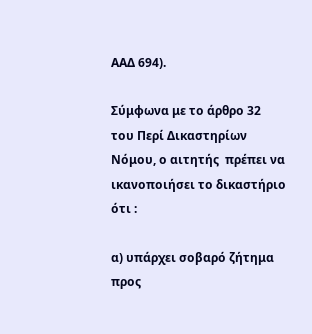ΑΑΔ 694).

Σύμφωνα με το άρθρο 32 του Περί Δικαστηρίων Νόμου, ο αιτητής  πρέπει να ικανοποιήσει το δικαστήριο ότι :

α) υπάρχει σοβαρό ζήτημα προς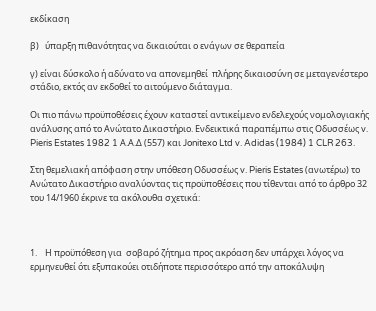εκδίκαση

β)   ύπαρξη πιθανότητας να δικαιούται ο ενάγων σε θεραπεία

γ) είναι δύσκολο ή αδύνατο να απονεμηθεί  πλήρης δικαιοσύνη σε μεταγενέστερο στάδιο, εκτός αν εκδοθεί το αιτούμενο διάταγμα.

Οι πιο πάνω προϋποθέσεις έχουν καταστεί αντικείμενο ενδελεχούς νομολογιακής ανάλυσης από το Ανώτατο Δικαστήριο. Ενδεικτικά παραπέμπω στις Οδυσσέως v. Pieris Estates 1982 1 Α.Α.Δ (557) και Jonitexo Ltd v. Adidas (1984) 1 CLR 263.

Στη θεμελιακή απόφαση στην υπόθεση Οδυσσέως v. Pieris Estates (ανωτέρω) το Ανώτατο Δικαστήριο αναλύοντας τις προϋποθέσεις που τίθενται από το άρθρο 32 του 14/1960 έκρινε τα ακόλουθα σχετικά:



1.    Η προϋπόθεση για  σοβαρό ζήτημα προς ακρόαση δεν υπάρχει λόγος να ερμηνευθεί ότι εξυπακούει οτιδήποτε περισσότερο από την αποκάλυψη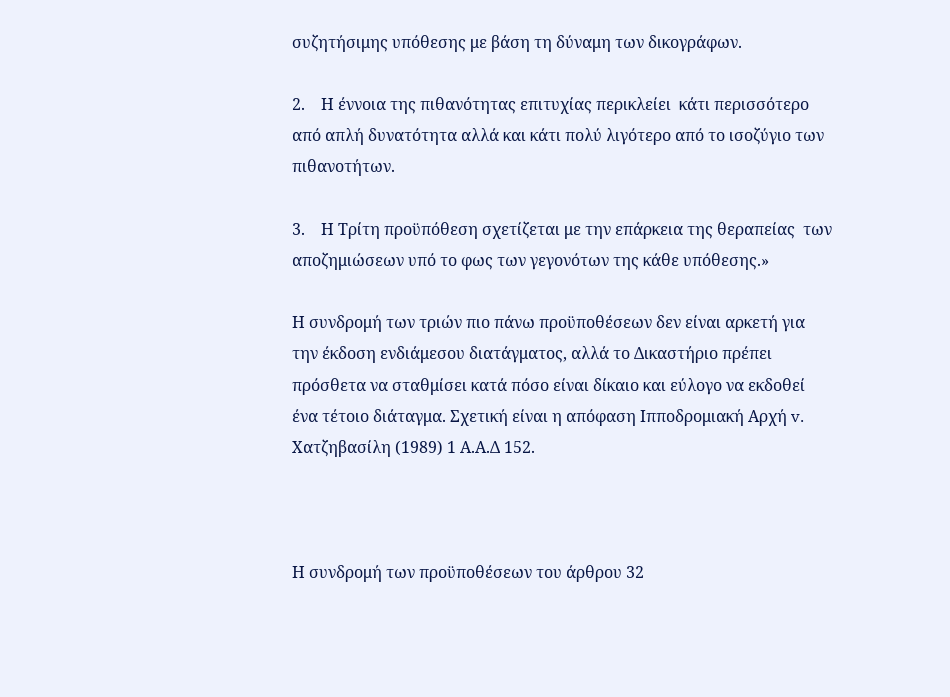συζητήσιμης υπόθεσης με βάση τη δύναμη των δικογράφων.

2.    Η έννοια της πιθανότητας επιτυχίας περικλείει  κάτι περισσότερο από απλή δυνατότητα αλλά και κάτι πολύ λιγότερο από το ισοζύγιο των πιθανοτήτων.

3.    Η Τρίτη προϋπόθεση σχετίζεται με την επάρκεια της θεραπείας  των αποζημιώσεων υπό το φως των γεγονότων της κάθε υπόθεσης.»

Η συνδρομή των τριών πιο πάνω προϋποθέσεων δεν είναι αρκετή για την έκδοση ενδιάμεσου διατάγματος, αλλά το Δικαστήριο πρέπει πρόσθετα να σταθμίσει κατά πόσο είναι δίκαιο και εύλογο να εκδοθεί ένα τέτοιο διάταγμα. Σχετική είναι η απόφαση Ιπποδρομιακή Αρχή v. Χατζηβασίλη (1989) 1 Α.Α.Δ 152.



Η συνδρομή των προϋποθέσεων του άρθρου 32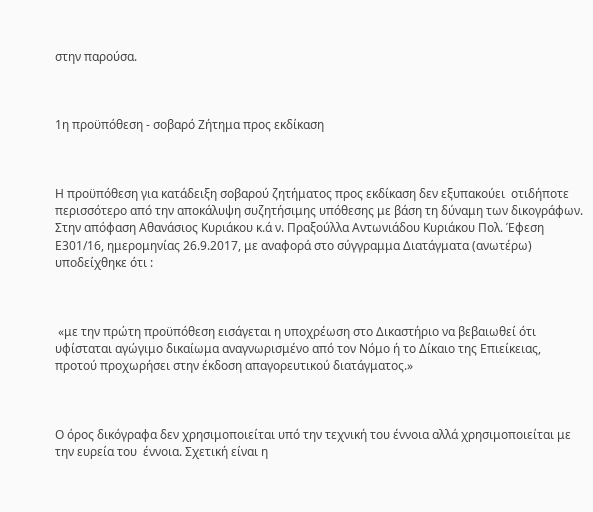στην παρούσα.



1η προϋπόθεση - σοβαρό Ζήτημα προς εκδίκαση



Η προϋπόθεση για κατάδειξη σοβαρού ζητήματος προς εκδίκαση δεν εξυπακούει  οτιδήποτε περισσότερο από την αποκάλυψη συζητήσιμης υπόθεσης με βάση τη δύναμη των δικογράφων. Στην απόφαση Αθανάσιος Κυριάκου κ.ά ν. Πραξούλλα Αντωνιάδου Κυριάκου Πολ. Έφεση Ε301/16, ημερομηνίας 26.9.2017, με αναφορά στο σύγγραμμα Διατάγματα (ανωτέρω) υποδείχθηκε ότι :



 «με την πρώτη προϋπόθεση εισάγεται η υποχρέωση στο Δικαστήριο να βεβαιωθεί ότι υφίσταται αγώγιμο δικαίωμα αναγνωρισμένο από τον Νόμο ή το Δίκαιο της Επιείκειας, προτού προχωρήσει στην έκδοση απαγορευτικού διατάγματος.»



Ο όρος δικόγραφα δεν χρησιμοποιείται υπό την τεχνική του έννοια αλλά χρησιμοποιείται με την ευρεία του  έννοια. Σχετική είναι η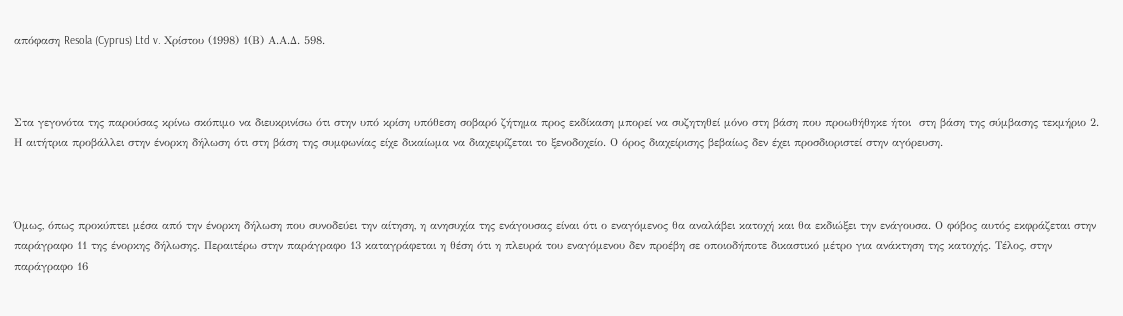απόφαση Resola (Cyprus) Ltd v. Χρίστου (1998) 1(Β) Α.Α.Δ. 598.



Στα γεγονότα της παρούσας κρίνω σκόπιμο να διευκρινίσω ότι στην υπό κρίση υπόθεση σοβαρό ζήτημα προς εκδίκαση μπορεί να συζητηθεί μόνο στη βάση που προωθήθηκε ήτοι  στη βάση της σύμβασης τεκμήριο 2. Η αιτήτρια προβάλλει στην ένορκη δήλωση ότι στη βάση της συμφωνίας είχε δικαίωμα να διαχειρίζεται το ξενοδοχείο. Ο όρος διαχείρισης βεβαίως δεν έχει προσδιοριστεί στην αγόρευση.



Όμως, όπως προκύπτει μέσα από την ένορκη δήλωση που συνοδεύει την αίτηση, η ανησυχία της ενάγουσας είναι ότι ο εναγόμενος θα αναλάβει κατοχή και θα εκδιώξει την ενάγουσα. Ο φόβος αυτός εκφράζεται στην παράγραφο 11 της ένορκης δήλωσης. Περαιτέρω στην παράγραφο 13 καταγράφεται η θέση ότι η πλευρά του εναγόμενου δεν προέβη σε οποιοδήποτε δικαστικό μέτρο για ανάκτηση της κατοχής. Τέλος, στην παράγραφο 16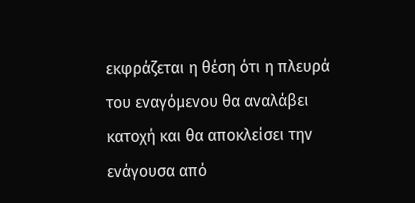εκφράζεται η θέση ότι η πλευρά του εναγόμενου θα αναλάβει κατοχή και θα αποκλείσει την ενάγουσα από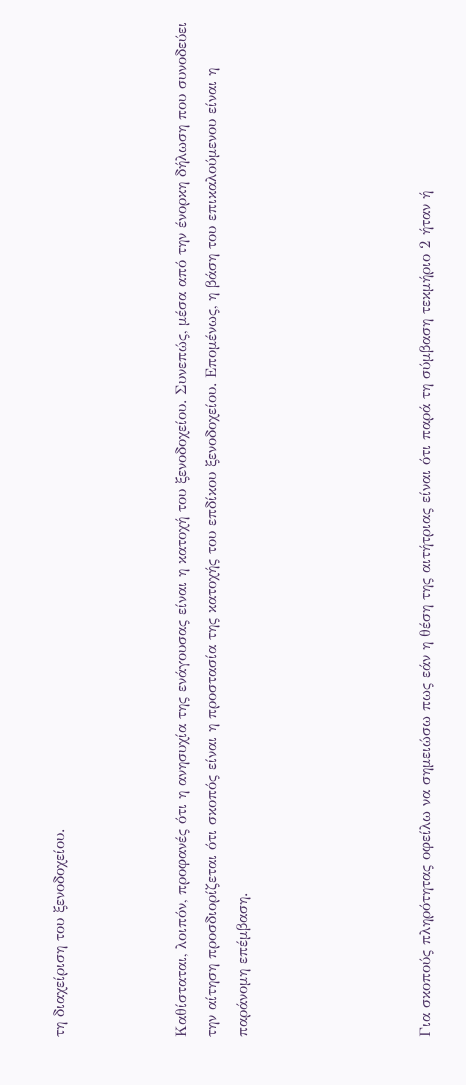τη διαχείριση του ξενοδοχείου.



Καθίσταται, λοιπόν, προφανές ότι η ανησυχία της ενάγουσας είναι η κατοχή του ξενοδοχείου. Συνεπώς, μέσα από την ένορκη δήλωση που συνοδεύει την αίτηση προσδιορίζεται ότι σκοπός είναι η προστασία της κατοχής του επδίκου ξενοδοχείου. Επομένως, η βάση του επικαλούμενου είναι η παράνομη επέμβαση.





Για σκοπούς πληρότητας οφείλω να σημειώσω πως εάν η θέση της αιτήτριας είναι ότι παρά τη σύμβαση τεκμήριο 2 ήταν ή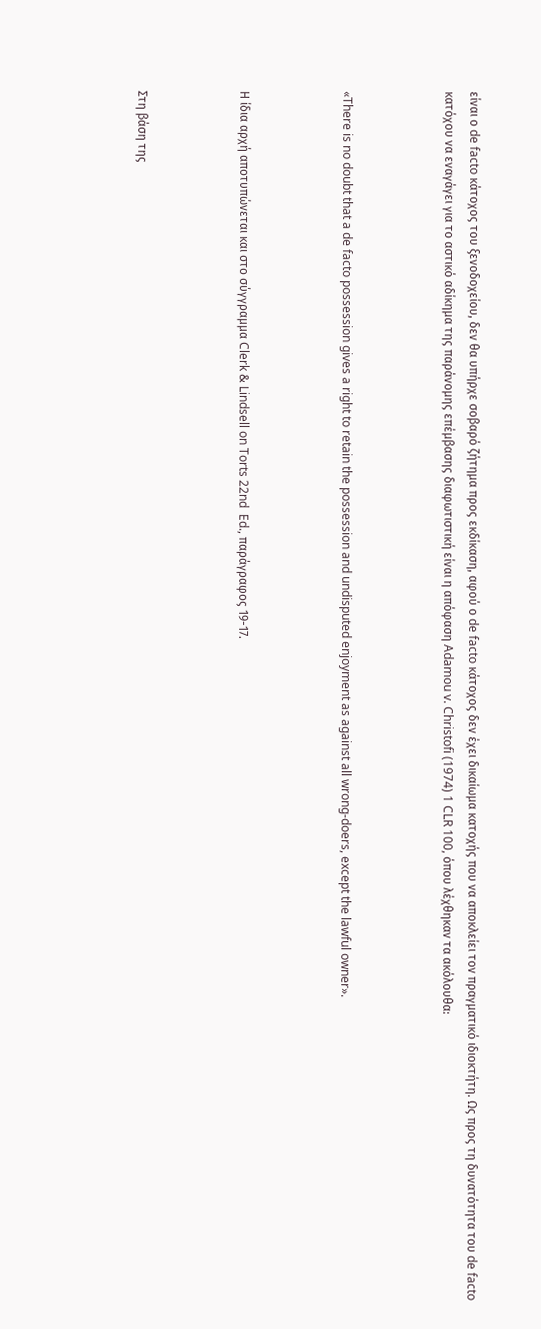είναι ο de facto κάτοχος του ξενοδοχείου, δεν θα υπήρχε σοβαρό ζήτημα προς εκδίκαση, αφού ο de facto κάτοχος δεν έχει δικαίωμα κατοχής που να αποκλείει τον πραγματικό ιδιοκτήτη. Ως προς τη δυνατότητα του de facto κατόχου να εναγάγει για το αστικό αδίκημα της παράνομης επέμβασης διαφωτιστική είναι η απόφαση Adamou v. Christofi (1974) 1 CLR 100, όπου λέχθηκαν τα ακόλουθα:



«There is no doubt that a de facto possession gives a right to retain the possession and undisputed enjoyment as against all wrong-doers, except the lawful owner».



Η ίδια αρχή αποτυπώνεται και στο σύγγραμμα Clerk & Lindsell on Torts 22nd  Ed., παράγραφος 19-17.



Στη βάση της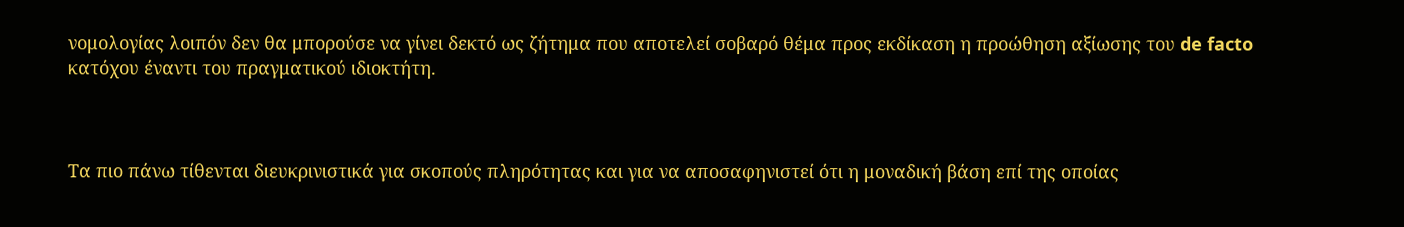νομολογίας λοιπόν δεν θα μπορούσε να γίνει δεκτό ως ζήτημα που αποτελεί σοβαρό θέμα προς εκδίκαση η προώθηση αξίωσης του de facto κατόχου έναντι του πραγματικού ιδιοκτήτη.



Τα πιο πάνω τίθενται διευκρινιστικά για σκοπούς πληρότητας και για να αποσαφηνιστεί ότι η μοναδική βάση επί της οποίας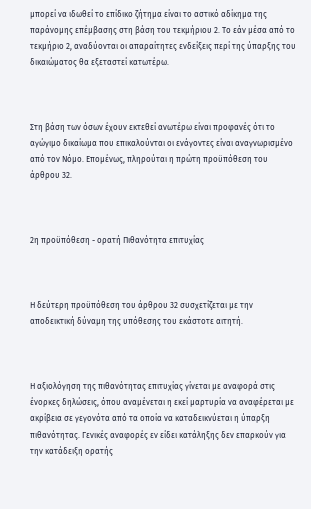μπορεί να ιδωθεί το επίδικο ζήτημα είναι το αστικό αδίκημα της παράνομης επέμβασης στη βάση του τεκμήριου 2. Το εάν μέσα από το τεκμήριο 2, αναδύονται οι απαραίτητες ενδείξεις περί της ύπαρξης του δικαιώματος θα εξεταστεί κατωτέρω.



Στη βάση των όσων έχουν εκτεθεί ανωτέρω είναι προφανές ότι το αγώγιμο δικαίωμα που επικαλούνται οι ενάγοντες είναι αναγνωρισμένο από τον Νόμο. Επομένως, πληρούται η πρώτη προϋπόθεση του άρθρου 32.



2η προϋπόθεση - ορατή Πιθανότητα επιτυχίας



Η δεύτερη προϋπόθεση του άρθρου 32 συσχετίζεται με την αποδεικτική δύναμη της υπόθεσης του εκάστοτε αιτητή.



Η αξιολόγηση της πιθανότητας επιτυχίας γίνεται με αναφορά στις ένορκες δηλώσεις, όπου αναμένεται η εκεί μαρτυρία να αναφέρεται με ακρίβεια σε γεγονότα από τα οποία να καταδεικνύεται η ύπαρξη πιθανότητας. Γενικές αναφορές εν είδει κατάληξης δεν επαρκούν για την κατάδειξη ορατής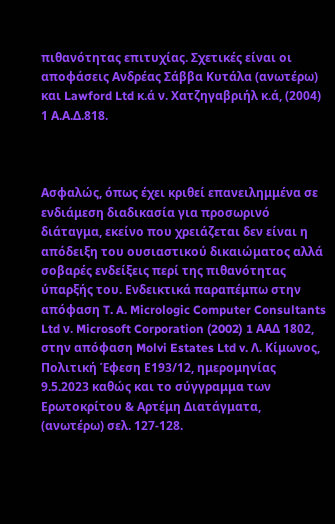πιθανότητας επιτυχίας. Σχετικές είναι οι αποφάσεις Ανδρέας Σάββα Κυτάλα (ανωτέρω) και Lawford Ltd κ.ά ν. Χατζηγαβριήλ κ.ά, (2004) 1 Α.Α.Δ.818.



Ασφαλώς, όπως έχει κριθεί επανειλημμένα σε ενδιάμεση διαδικασία για προσωρινό διάταγμα, εκείνο που χρειάζεται δεν είναι η απόδειξη του ουσιαστικού δικαιώματος αλλά σοβαρές ενδείξεις περί της πιθανότητας ύπαρξής του. Ενδεικτικά παραπέμπω στην απόφαση T. A. Micrologic Computer Consultants Ltd ν. Microsoft Corporation (2002) 1 ΑΑΔ 1802, στην απόφαση Molvi Estates Ltd v. Λ. Κίμωνος, Πολιτική Έφεση Ε193/12, ημερομηνίας 9.5.2023 καθώς και το σύγγραμμα των Ερωτοκρίτου & Αρτέμη Διατάγματα, (ανωτέρω) σελ. 127-128.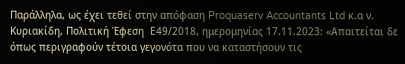Παράλληλα, ως έχει τεθεί στην απόφαση Proquaserv Accountants Ltd κ.α ν. Κυριακίδη, Πολιτική Έφεση  Ε49/2018, ημερομηνίας 17.11.2023: «Απαιτείται δε όπως περιγραφούν τέτοια γεγονότα που να καταστήσουν τις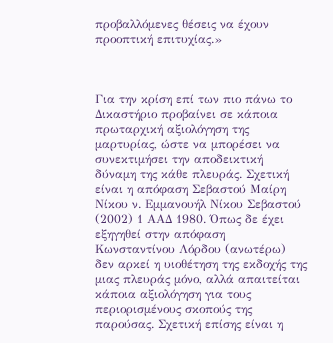προβαλλόμενες θέσεις να έχουν προοπτική επιτυχίας.»



Για την κρίση επί των πιο πάνω το Δικαστήριο προβαίνει σε κάποια πρωταρχική αξιολόγηση της μαρτυρίας, ώστε να μπορέσει να συνεκτιμήσει την αποδεικτική δύναμη της κάθε πλευράς. Σχετική είναι η απόφαση Σεβαστού Μαίρη Νίκου ν. Εμμανουήλ Νίκου Σεβαστού (2002) 1 ΑΑΔ 1980. Όπως δε έχει εξηγηθεί στην απόφαση Κωνσταντίνου Λόρδου (ανωτέρω) δεν αρκεί η υιοθέτηση της εκδοχής της μιας πλευράς μόνο, αλλά απαιτείται κάποια αξιολόγηση για τους περιορισμένους σκοπούς της παρούσας. Σχετική επίσης είναι η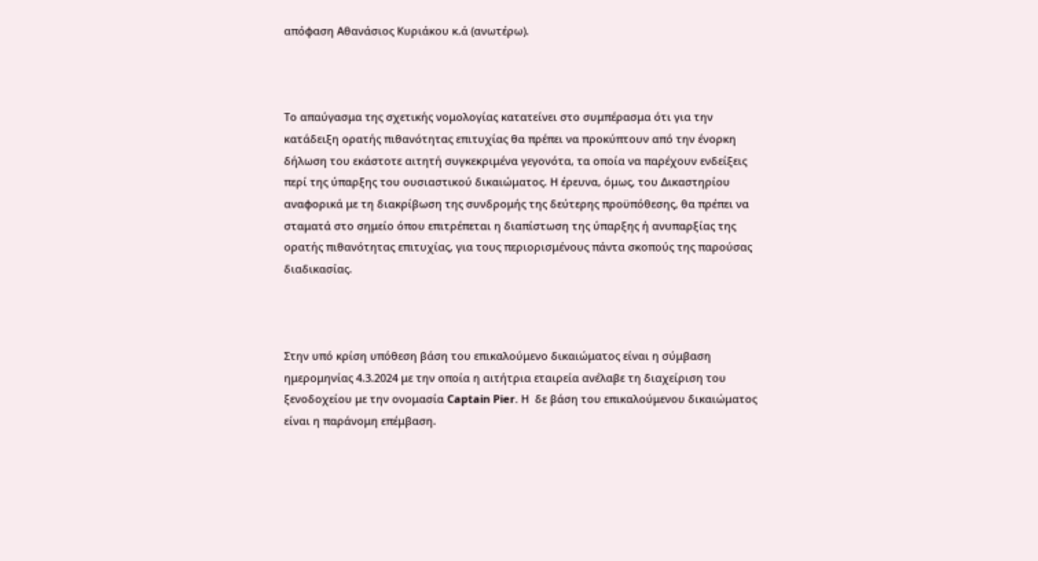απόφαση Αθανάσιος Κυριάκου κ.ά (ανωτέρω).



Το απαύγασμα της σχετικής νομολογίας κατατείνει στο συμπέρασμα ότι για την κατάδειξη ορατής πιθανότητας επιτυχίας θα πρέπει να προκύπτουν από την ένορκη δήλωση του εκάστοτε αιτητή συγκεκριμένα γεγονότα, τα οποία να παρέχουν ενδείξεις περί της ύπαρξης του ουσιαστικού δικαιώματος. Η έρευνα, όμως, του Δικαστηρίου αναφορικά με τη διακρίβωση της συνδρομής της δεύτερης προϋπόθεσης, θα πρέπει να σταματά στο σημείο όπου επιτρέπεται η διαπίστωση της ύπαρξης ή ανυπαρξίας της ορατής πιθανότητας επιτυχίας, για τους περιορισμένους πάντα σκοπούς της παρούσας διαδικασίας.



Στην υπό κρίση υπόθεση βάση του επικαλούμενο δικαιώματος είναι η σύμβαση ημερομηνίας 4.3.2024 με την οποία η αιτήτρια εταιρεία ανέλαβε τη διαχείριση του ξενοδοχείου με την ονομασία Captain Pier. Η  δε βάση τoυ επικαλούμενου δικαιώματος είναι η παράνομη επέμβαση.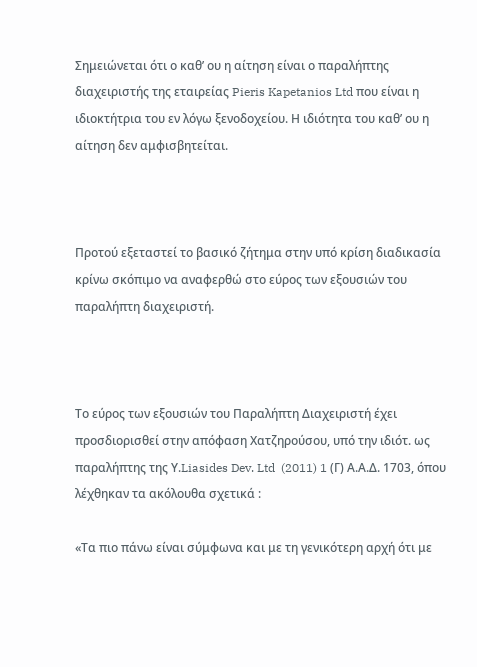Σημειώνεται ότι ο καθ’ ου η αίτηση είναι ο παραλήπτης διαχειριστής της εταιρείας Pieris Kapetanios Ltd που είναι η ιδιοκτήτρια του εν λόγω ξενοδοχείου. Η ιδιότητα του καθ’ ου η αίτηση δεν αμφισβητείται.



Προτού εξεταστεί το βασικό ζήτημα στην υπό κρίση διαδικασία κρίνω σκόπιμο να αναφερθώ στο εύρος των εξουσιών του παραλήπτη διαχειριστή.



Το εύρος των εξουσιών του Παραλήπτη Διαχειριστή έχει προσδιορισθεί στην απόφαση Χατζηρούσου, υπό την ιδιότ. ως παραλήπτης της Υ.Liasides Dev. Ltd  (2011) 1 (Γ) Α.Α.Δ. 1703, όπου λέχθηκαν τα ακόλουθα σχετικά :

«Τα πιο πάνω είναι σύμφωνα και με τη γενικότερη αρχή ότι με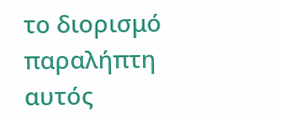το διορισμό παραλήπτη αυτός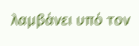λαμβάνει υπό τον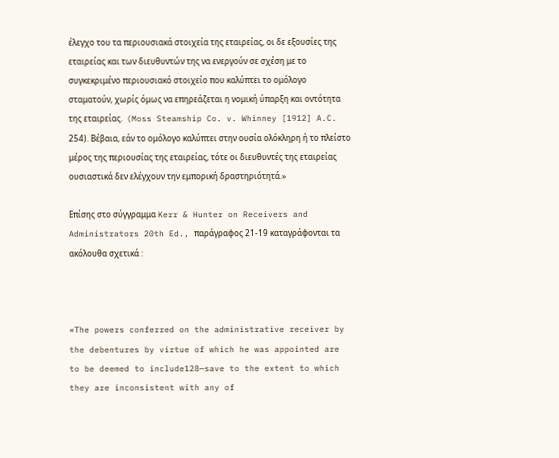έλεγχο του τα περιουσιακά στοιχεία της εταιρείας, οι δε εξουσίες της εταιρείας και των διευθυντών της να ενεργούν σε σχέση με το συγκεκριμένο περιουσιακό στοιχείο που καλύπτει το ομόλογο σταματούν, χωρίς όμως να επηρεάζεται η νομική ύπαρξη και οντότητα της εταιρείας.  (Moss Steamship Co. v. Whinney [1912] A.C. 254). Βέβαια, εάν το ομόλογο καλύπτει στην ουσία ολόκληρη ή το πλείστο μέρος της περιουσίας της εταιρείας, τότε οι διευθυντές της εταιρείας ουσιαστικά δεν ελέγχουν την εμπορική δραστηριότητά.»

Επίσης στο σύγγραμμα Kerr & Hunter on Receivers and Administrators 20th Ed., παράγραφος 21-19 καταγράφονται τα ακόλουθα σχετικά :



«The powers conferred on the administrative receiver by the debentures by virtue of which he was appointed are to be deemed to include128—save to the extent to which they are inconsistent with any of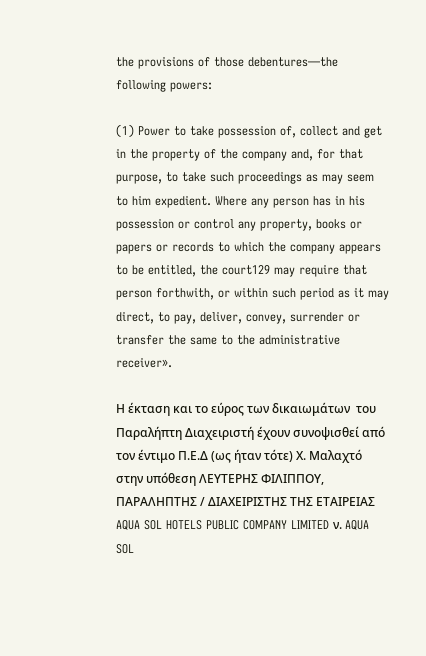the provisions of those debentures—the following powers:

(1) Power to take possession of, collect and get in the property of the company and, for that purpose, to take such proceedings as may seem to him expedient. Where any person has in his possession or control any property, books or papers or records to which the company appears to be entitled, the court129 may require that person forthwith, or within such period as it may direct, to pay, deliver, convey, surrender or transfer the same to the administrative receiver».

Η έκταση και το εύρος των δικαιωμάτων  του Παραλήπτη Διαχειριστή έχουν συνοψισθεί από τον έντιμο Π.Ε.Δ (ως ήταν τότε) Χ. Μαλαχτό στην υπόθεση ΛΕΥΤΕΡΗΣ ΦΙΛΙΠΠΟΥ, ΠΑΡΑΛΗΠΤΗΣ / ΔΙΑΧΕΙΡΙΣΤΗΣ ΤΗΣ ΕΤΑΙΡΕΙΑΣ AQUA SOL HOTELS PUBLIC COMPANY LIMITED ν. AQUA SOL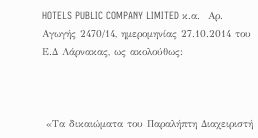HOTELS PUBLIC COMPANY LIMITED κ.α.  Αρ. Αγωγής 2470/14, ημερομηνίας 27.10.2014 του Ε.Δ Λάρνακας, ως ακολούθως:



 «Τα δικαιώματα του Παραλήπτη Διαχειριστή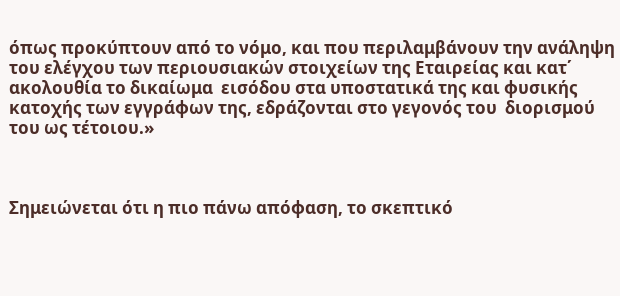όπως προκύπτουν από το νόμο, και που περιλαμβάνουν την ανάληψη του ελέγχου των περιουσιακών στοιχείων της Εταιρείας και κατ΄ ακολουθία το δικαίωμα  εισόδου στα υποστατικά της και φυσικής κατοχής των εγγράφων της, εδράζονται στο γεγονός του  διορισμού του ως τέτοιου.»



Σημειώνεται ότι η πιο πάνω απόφαση, το σκεπτικό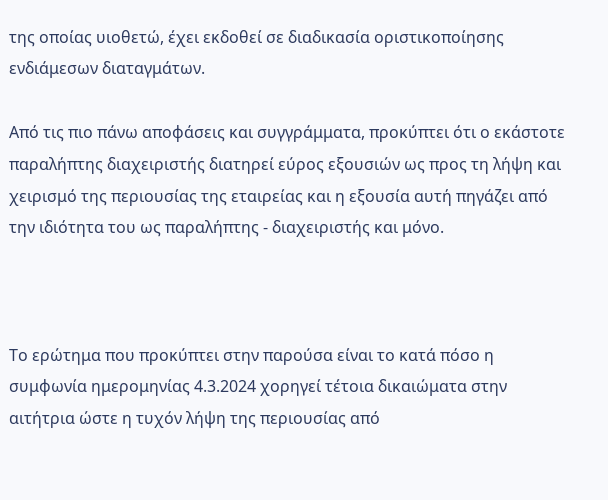της οποίας υιοθετώ, έχει εκδοθεί σε διαδικασία οριστικοποίησης ενδιάμεσων διαταγμάτων.

Από τις πιο πάνω αποφάσεις και συγγράμματα, προκύπτει ότι ο εκάστοτε παραλήπτης διαχειριστής διατηρεί εύρος εξουσιών ως προς τη λήψη και χειρισμό της περιουσίας της εταιρείας και η εξουσία αυτή πηγάζει από την ιδιότητα του ως παραλήπτης - διαχειριστής και μόνο.



Το ερώτημα που προκύπτει στην παρούσα είναι το κατά πόσο η συμφωνία ημερομηνίας 4.3.2024 χορηγεί τέτοια δικαιώματα στην αιτήτρια ώστε η τυχόν λήψη της περιουσίας από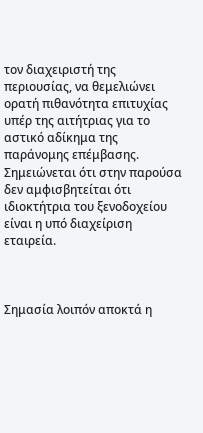τον διαχειριστή της περιουσίας, να θεμελιώνει ορατή πιθανότητα επιτυχίας υπέρ της αιτήτριας για το αστικό αδίκημα της παράνομης επέμβασης. Σημειώνεται ότι στην παρούσα δεν αμφισβητείται ότι ιδιοκτήτρια του ξενοδοχείου είναι η υπό διαχείριση εταιρεία.



Σημασία λοιπόν αποκτά η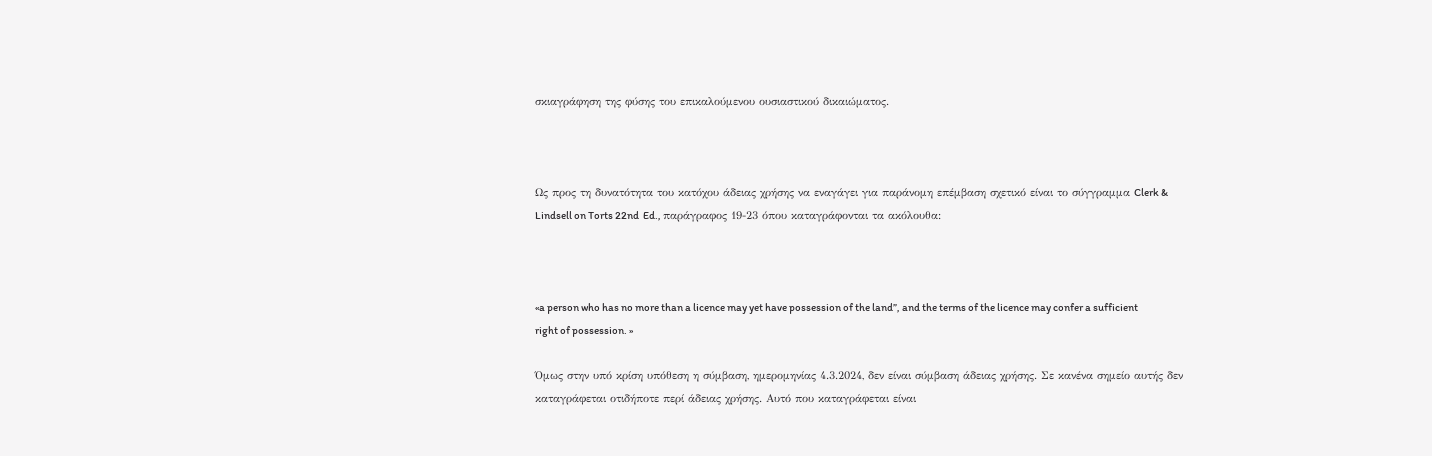σκιαγράφηση της φύσης του επικαλούμενου ουσιαστικού δικαιώματος.



Ως προς τη δυνατότητα του κατόχου άδειας χρήσης να εναγάγει για παράνομη επέμβαση σχετικό είναι το σύγγραμμα Clerk & Lindsell on Torts 22nd  Ed., παράγραφος 19-23 όπου καταγράφονται τα ακόλουθα:



«a person who has no more than a licence may yet have possession of the land”, and the terms of the licence may confer a sufficient right of possession. »

Όμως στην υπό κρίση υπόθεση η σύμβαση, ημερομηνίας 4.3.2024, δεν είναι σύμβαση άδειας χρήσης. Σε κανένα σημείο αυτής δεν καταγράφεται οτιδήποτε περί άδειας χρήσης. Αυτό που καταγράφεται είναι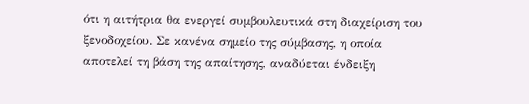ότι η αιτήτρια θα ενεργεί συμβουλευτικά στη διαχείριση του ξενοδοχείου. Σε κανένα σημείο της σύμβασης, η οποία αποτελεί τη βάση της απαίτησης, αναδύεται ένδειξη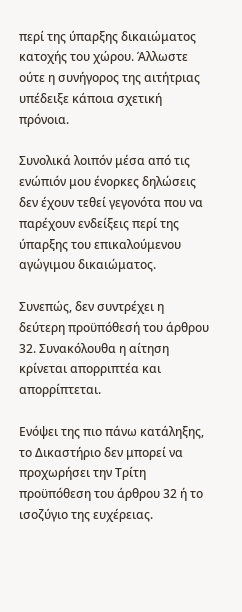περί της ύπαρξης δικαιώματος κατοχής του χώρου. Άλλωστε ούτε η συνήγορος της αιτήτριας υπέδειξε κάποια σχετική πρόνοια.

Συνολικά λοιπόν μέσα από τις ενώπιόν μου ένορκες δηλώσεις δεν έχουν τεθεί γεγονότα που να παρέχουν ενδείξεις περί της ύπαρξης του επικαλούμενου αγώγιμου δικαιώματος.

Συνεπώς, δεν συντρέχει η δεύτερη προϋπόθεσή του άρθρου 32. Συνακόλουθα η αίτηση κρίνεται απορριπτέα και  απορρίπτεται.

Ενόψει της πιο πάνω κατάληξης, το Δικαστήριο δεν μπορεί να προχωρήσει την Τρίτη προϋπόθεση του άρθρου 32 ή το ισοζύγιο της ευχέρειας.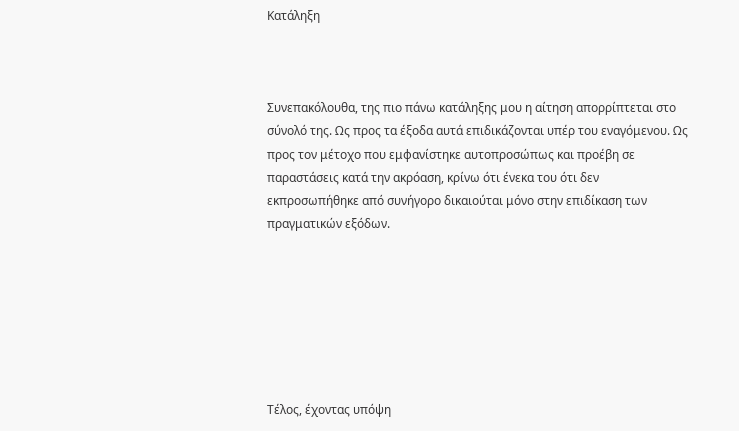Κατάληξη



Συνεπακόλουθα, της πιο πάνω κατάληξης μου η αίτηση απορρίπτεται στο σύνολό της. Ως προς τα έξοδα αυτά επιδικάζονται υπέρ του εναγόμενου. Ως προς τον μέτοχο που εμφανίστηκε αυτοπροσώπως και προέβη σε παραστάσεις κατά την ακρόαση, κρίνω ότι ένεκα του ότι δεν εκπροσωπήθηκε από συνήγορο δικαιούται μόνο στην επιδίκαση των πραγματικών εξόδων.







Τέλος, έχοντας υπόψη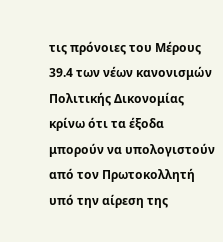τις πρόνοιες του Μέρους 39.4 των νέων κανονισμών Πολιτικής Δικονομίας κρίνω ότι τα έξοδα μπορούν να υπολογιστούν από τον Πρωτοκολλητή υπό την αίρεση της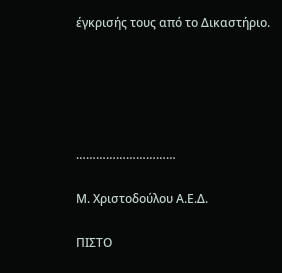έγκρισής τους από το Δικαστήριο.





…………………………

Μ. Χριστοδούλου Α.Ε.Δ.

ΠΙΣΤΟ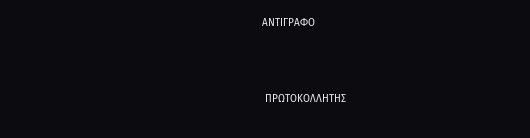ΑΝΤΙΓΡΑΦΟ



 ΠΡΩΤΟΚΟΛΛΗΤΗΣ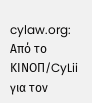cylaw.org: Από το ΚΙΝOΠ/CyLii για τον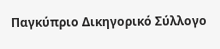Παγκύπριο Δικηγορικό Σύλλογο